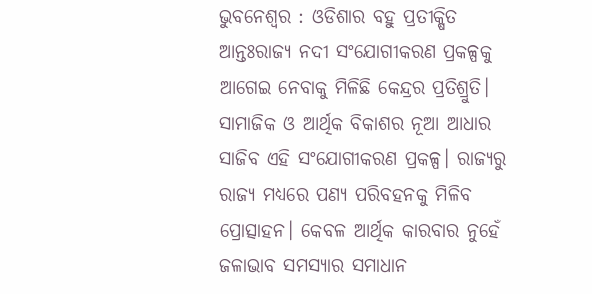ଭୁବନେଶ୍ୱର : ଓଡିଶାର ବହୁ ପ୍ରତୀକ୍ଷିତ ଆନ୍ତଃରାଜ୍ୟ ନଦୀ ସଂଯୋଗୀକରଣ ପ୍ରକଳ୍ପକୁ ଆଗେଇ ନେବାକୁ ମିଳିଛି କେନ୍ଦ୍ରର ପ୍ରତିଶ୍ରୁତି। ସାମାଜିକ ଓ ଆର୍ଥିକ ବିକାଶର ନୂଆ ଆଧାର ସାଜିବ ଏହି ସଂଯୋଗୀକରଣ ପ୍ରକଳ୍ପ। ରାଜ୍ୟରୁ ରାଜ୍ୟ ମଧ୍ୟରେ ପଣ୍ୟ ପରିବହନକୁ ମିଳିବ ପ୍ରୋତ୍ସାହନ। କେବଳ ଆର୍ଥିକ କାରବାର ନୁହେଁ ଜଳାଭାବ ସମସ୍ୟାର ସମାଧାନ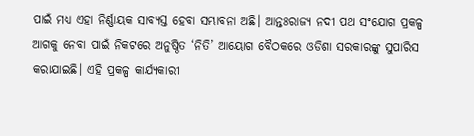ପାଇଁ ମଧ୍ୟ ଏହା ନିର୍ଣ୍ଣାୟକ ସାବ୍ୟସ୍ତ ହେବା ସମ୍ଭାବନା ଅଛି। ଆନ୍ତଃରାଜ୍ୟ ନଦୀ ପଥ ସଂଯୋଗ ପ୍ରକଳ୍ପ ଆଗକୁ ନେବା ପାଇଁ ନିକଟରେ ଅନୁଷ୍ଠିତ ‘ନିତି’ ଆୟୋଗ ବୈଠକରେ ଓଡିଶା ସରକାରଙ୍କୁ ସୁପାରିସ କରାଯାଇଛି। ଏହି ପ୍ରକଳ୍ପ କାର୍ଯ୍ୟକାରୀ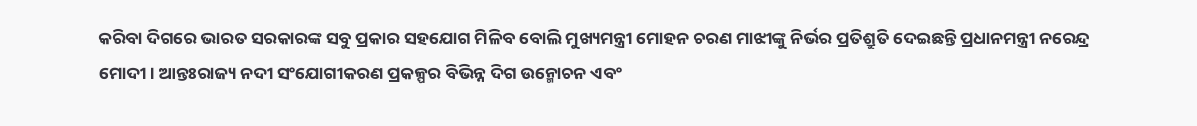କରିବା ଦିଗରେ ଭାରତ ସରକାରଙ୍କ ସବୁ ପ୍ରକାର ସହଯୋଗ ମିଳିବ ବୋଲି ମୁଖ୍ୟମନ୍ତ୍ରୀ ମୋହନ ଚରଣ ମାଝୀଙ୍କୁ ନିର୍ଭର ପ୍ରତିଶ୍ରୁତି ଦେଇଛନ୍ତି ପ୍ରଧାନମନ୍ତ୍ରୀ ନରେନ୍ଦ୍ର ମୋଦୀ। ଆନ୍ତଃରାଜ୍ୟ ନଦୀ ସଂଯୋଗୀକରଣ ପ୍ରକଳ୍ପର ବିଭିନ୍ନ ଦିଗ ଉନ୍ମୋଚନ ଏବଂ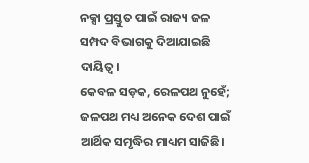ନକ୍ସା ପ୍ରସ୍ତୁତ ପାଇଁ ରାଜ୍ୟ ଜଳ ସମ୍ପଦ ବିଭାଗକୁ ଦିଆଯାଇଛି ଦାୟିତ୍ୱ।
କେବଳ ସଡ଼କ, ରେଳପଥ ନୁହେଁ; ଜଳପଥ ମଧ୍ୟ ଅନେକ ଦେଶ ପାଇଁ ଆର୍ଥିକ ସମୃଦ୍ଧିର ମାଧ୍ୟମ ସାଜିଛି।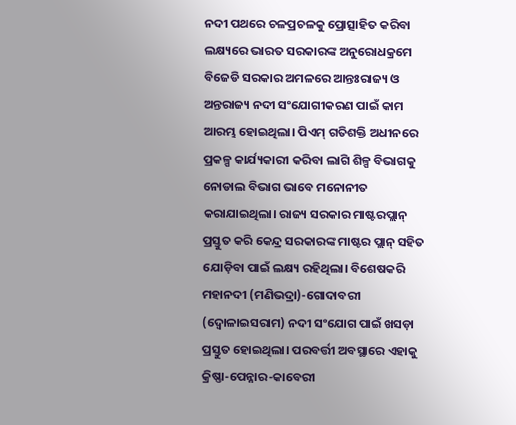ନଦୀ ପଥରେ ଚଳପ୍ରଚଳକୁ ପ୍ରୋତ୍ସାହିତ କରିବା ଲକ୍ଷ୍ୟରେ ଭାରତ ସରକାରଙ୍କ ଅନୁରୋଧକ୍ରମେ ବିଜେଡି ସରକାର ଅମଳରେ ଆନ୍ତଃରାଜ୍ୟ ଓ ଅନ୍ତରାଜ୍ୟ ନଦୀ ସଂଯୋଗୀକରଣ ପାଇଁ କାମ ଆରମ୍ଭ ହୋଇଥିଲା। ପିଏମ୍ ଗତିଶକ୍ତି ଅଧୀନରେ ପ୍ରକଳ୍ପ କାର୍ଯ୍ୟକାରୀ କରିବା ଲାଗି ଶିଳ୍ପ ବିଭାଗକୁ ନୋଡାଲ ବିଭାଗ ଭାବେ ମନୋନୀତ କରାଯାଇଥିଲା। ରାଜ୍ୟ ସରକାର ମାଷ୍ଟରପ୍ଲାନ୍ ପ୍ରସ୍ତୁତ କରି କେନ୍ଦ୍ର ସରକାରଙ୍କ ମାଷ୍ଟର ପ୍ଲାନ୍ ସହିତ ଯୋଡ଼ିବା ପାଇଁ ଲକ୍ଷ୍ୟ ରହିଥିଲା। ବିଶେଷକରି ମହାନଦୀ (ମଣିଭଦ୍ରା)-ଗୋଦାବରୀ (ଦ୍ୱୋଳାଇସରାମ) ନଦୀ ସଂଯୋଗ ପାଇଁ ଖସଡ଼ା ପ୍ରସ୍ତୁତ ହୋଇଥିଲା। ପରବର୍ତ୍ତୀ ଅବସ୍ଥାରେ ଏହାକୁ କ୍ରିଷ୍ଣା-ପେନ୍ନାର-କାବେରୀ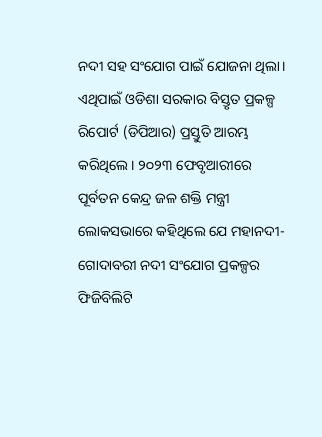ନଦୀ ସହ ସଂଯୋଗ ପାଇଁ ଯୋଜନା ଥିଲା।
ଏଥିପାଇଁ ଓଡିଶା ସରକାର ବିସ୍ତୃତ ପ୍ରକଳ୍ପ ରିପୋର୍ଟ (ଡିପିଆର) ପ୍ରସ୍ତୁତି ଆରମ୍ଭ କରିଥିଲେ। ୨୦୨୩ ଫେବୃଆରୀରେ ପୂର୍ବତନ କେନ୍ଦ୍ର ଜଳ ଶକ୍ତି ମନ୍ତ୍ରୀ ଲୋକସଭାରେ କହିଥିଲେ ଯେ ମହାନଦୀ-ଗୋଦାବରୀ ନଦୀ ସଂଯୋଗ ପ୍ରକଳ୍ପର ଫିଜିବିଲିଟି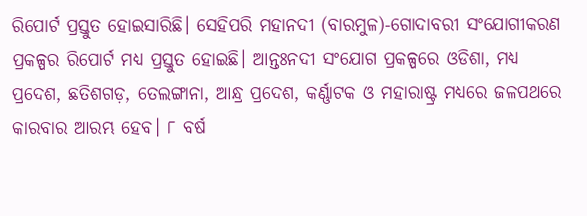ରିପୋର୍ଟ ପ୍ରସ୍ତୁତ ହୋଇସାରିଛି। ସେହିପରି ମହାନଦୀ (ବାରମୁଳ)-ଗୋଦାବରୀ ସଂଯୋଗୀକରଣ ପ୍ରକଳ୍ପର ରିପୋର୍ଟ ମଧ୍ୟ ପ୍ରସ୍ତୁତ ହୋଇଛି। ଆନ୍ତଃନଦୀ ସଂଯୋଗ ପ୍ରକଳ୍ପରେ ଓଡିଶା, ମଧ୍ୟ ପ୍ରଦେଶ, ଛତିଶଗଡ଼, ତେଲଙ୍ଗାନା, ଆନ୍ଧ୍ର ପ୍ରଦେଶ, କର୍ଣ୍ଣାଟକ ଓ ମହାରାଷ୍ଟ୍ର ମଧ୍ୟରେ ଜଳପଥରେ କାରବାର ଆରମ୍ଭ ହେବ। ୮ ବର୍ଷ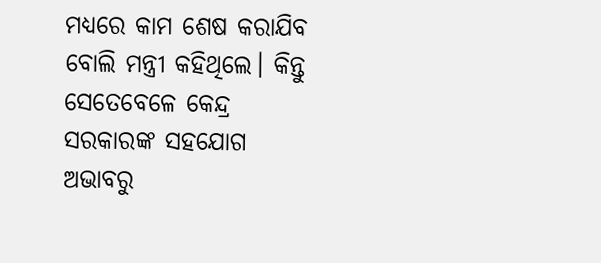ମଧ୍ୟରେ କାମ ଶେଷ କରାଯିବ ବୋଲି ମନ୍ତ୍ରୀ କହିଥିଲେ। କିନ୍ତୁ ସେତେବେଳେ କେନ୍ଦ୍ର ସରକାରଙ୍କ ସହଯୋଗ ଅଭାବରୁ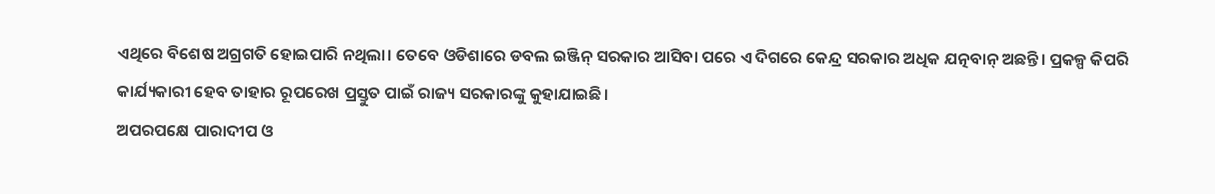ଏଥିରେ ବିଶେଷ ଅଗ୍ରଗତି ହୋଇପାରି ନଥିଲା। ତେବେ ଓଡିଶାରେ ଡବଲ ଇଞ୍ଜିନ୍ ସରକାର ଆସିବା ପରେ ଏ ଦିଗରେ କେନ୍ଦ୍ର ସରକାର ଅଧିକ ଯତ୍ନବାନ୍ ଅଛନ୍ତି। ପ୍ରକଳ୍ପ କିପରି କାର୍ଯ୍ୟକାରୀ ହେବ ତାହାର ରୂପରେଖ ପ୍ରସ୍ତୁତ ପାଇଁ ରାଜ୍ୟ ସରକାରଙ୍କୁ କୁହାଯାଇଛି।
ଅପରପକ୍ଷେ ପାରାଦୀପ ଓ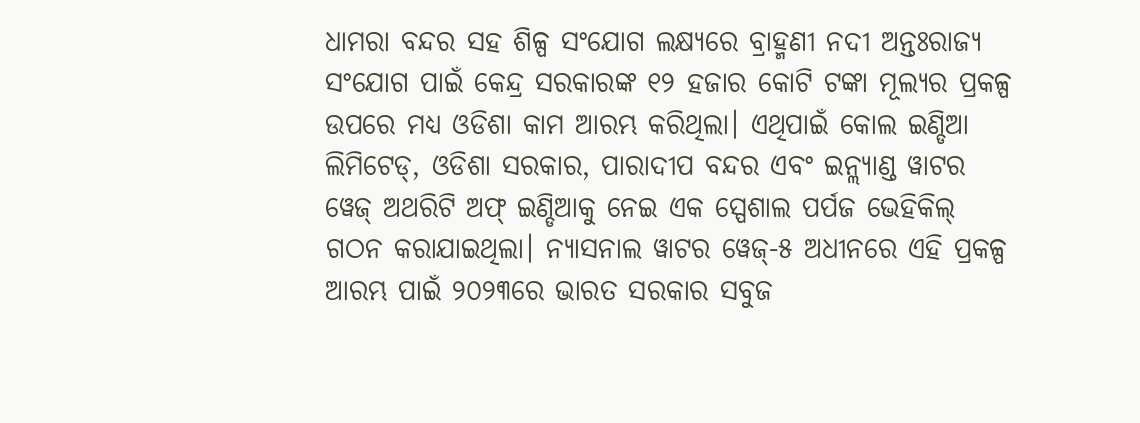ଧାମରା ବନ୍ଦର ସହ ଶିଳ୍ପ ସଂଯୋଗ ଲକ୍ଷ୍ୟରେ ବ୍ରାହ୍ମଣୀ ନଦୀ ଅନ୍ତଃରାଜ୍ୟ ସଂଯୋଗ ପାଇଁ କେନ୍ଦ୍ର ସରକାରଙ୍କ ୧୨ ହଜାର କୋଟି ଟଙ୍କା ମୂଲ୍ୟର ପ୍ରକଳ୍ପ ଉପରେ ମଧ୍ୟ ଓଡିଶା କାମ ଆରମ୍ଭ କରିଥିଲା। ଏଥିପାଇଁ କୋଲ ଇଣ୍ଡିଆ ଲିମିଟେଡ୍, ଓଡିଶା ସରକାର, ପାରାଦୀପ ବନ୍ଦର ଏବଂ ଇନ୍ଲ୍ୟାଣ୍ଡ ୱାଟର ୱେଜ୍ ଅଥରିଟି ଅଫ୍ ଇଣ୍ଡିଆକୁ ନେଇ ଏକ ସ୍ପେଶାଲ ପର୍ପଜ ଭେହିକିଲ୍ ଗଠନ କରାଯାଇଥିଲା। ନ୍ୟାସନାଲ ୱାଟର ୱେଜ୍-୫ ଅଧୀନରେ ଏହି ପ୍ରକଳ୍ପ ଆରମ୍ଭ ପାଇଁ ୨୦୨୩ରେ ଭାରତ ସରକାର ସବୁଜ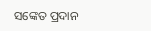ସଙ୍କେତ ପ୍ରଦାନ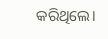କରିଥିଲେ।